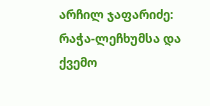არჩილ ჯაფარიძე: რაჭა-ლეჩხუმსა და ქვემო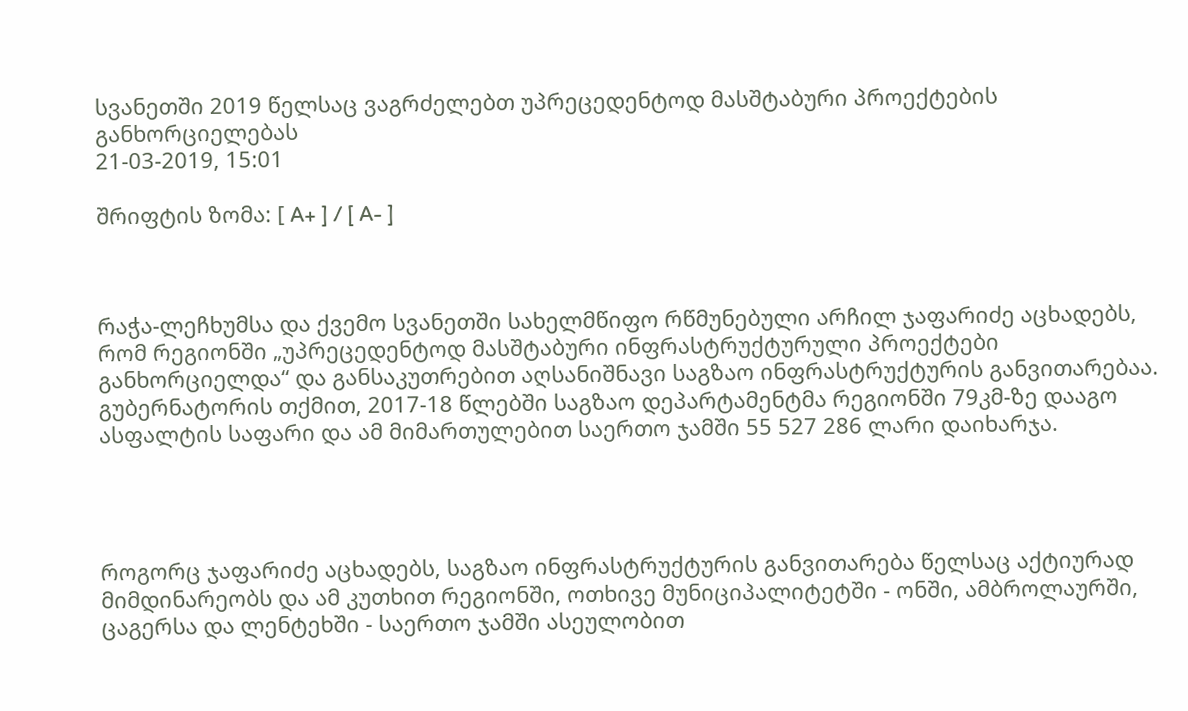სვანეთში 2019 წელსაც ვაგრძელებთ უპრეცედენტოდ მასშტაბური პროექტების განხორციელებას
21-03-2019, 15:01

შრიფტის ზომა: [ A+ ] / [ A- ]



რაჭა-ლეჩხუმსა და ქვემო სვანეთში სახელმწიფო რწმუნებული არჩილ ჯაფარიძე აცხადებს, რომ რეგიონში „უპრეცედენტოდ მასშტაბური ინფრასტრუქტურული პროექტები განხორციელდა“ და განსაკუთრებით აღსანიშნავი საგზაო ინფრასტრუქტურის განვითარებაა. გუბერნატორის თქმით, 2017-18 წლებში საგზაო დეპარტამენტმა რეგიონში 79კმ-ზე დააგო ასფალტის საფარი და ამ მიმართულებით საერთო ჯამში 55 527 286 ლარი დაიხარჯა.




როგორც ჯაფარიძე აცხადებს, საგზაო ინფრასტრუქტურის განვითარება წელსაც აქტიურად მიმდინარეობს და ამ კუთხით რეგიონში, ოთხივე მუნიციპალიტეტში - ონში, ამბროლაურში, ცაგერსა და ლენტეხში - საერთო ჯამში ასეულობით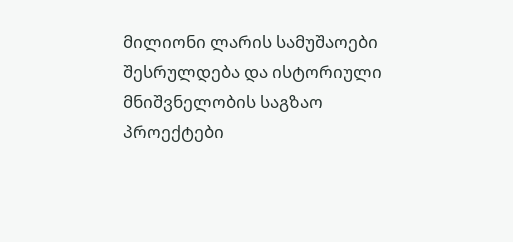მილიონი ლარის სამუშაოები შესრულდება და ისტორიული მნიშვნელობის საგზაო პროექტები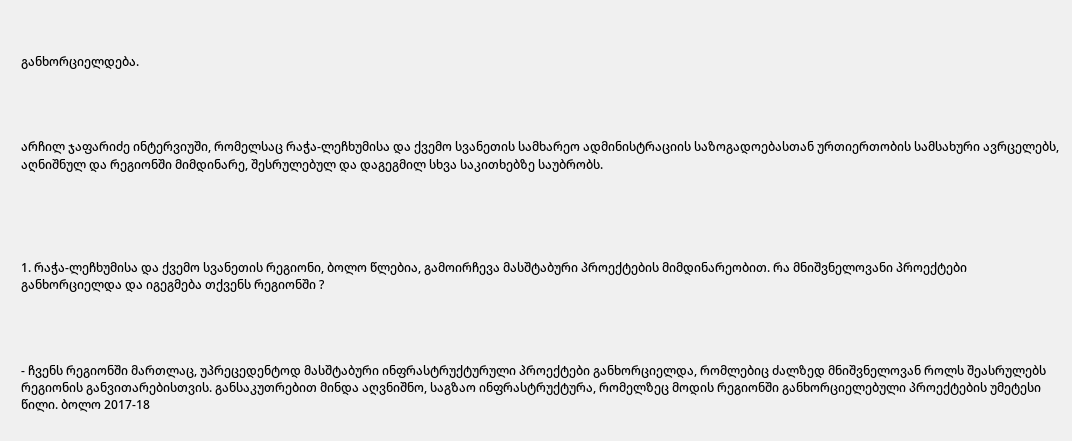განხორციელდება.




არჩილ ჯაფარიძე ინტერვიუში, რომელსაც რაჭა-ლეჩხუმისა და ქვემო სვანეთის სამხარეო ადმინისტრაციის საზოგადოებასთან ურთიერთობის სამსახური ავრცელებს, აღნიშნულ და რეგიონში მიმდინარე, შესრულებულ და დაგეგმილ სხვა საკითხებზე საუბრობს.





1. რაჭა-ლეჩხუმისა და ქვემო სვანეთის რეგიონი, ბოლო წლებია, გამოირჩევა მასშტაბური პროექტების მიმდინარეობით. რა მნიშვნელოვანი პროექტები განხორციელდა და იგეგმება თქვენს რეგიონში ?




- ჩვენს რეგიონში მართლაც, უპრეცედენტოდ მასშტაბური ინფრასტრუქტურული პროექტები განხორციელდა, რომლებიც ძალზედ მნიშვნელოვან როლს შეასრულებს რეგიონის განვითარებისთვის. განსაკუთრებით მინდა აღვნიშნო, საგზაო ინფრასტრუქტურა, რომელზეც მოდის რეგიონში განხორციელებული პროექტების უმეტესი წილი. ბოლო 2017-18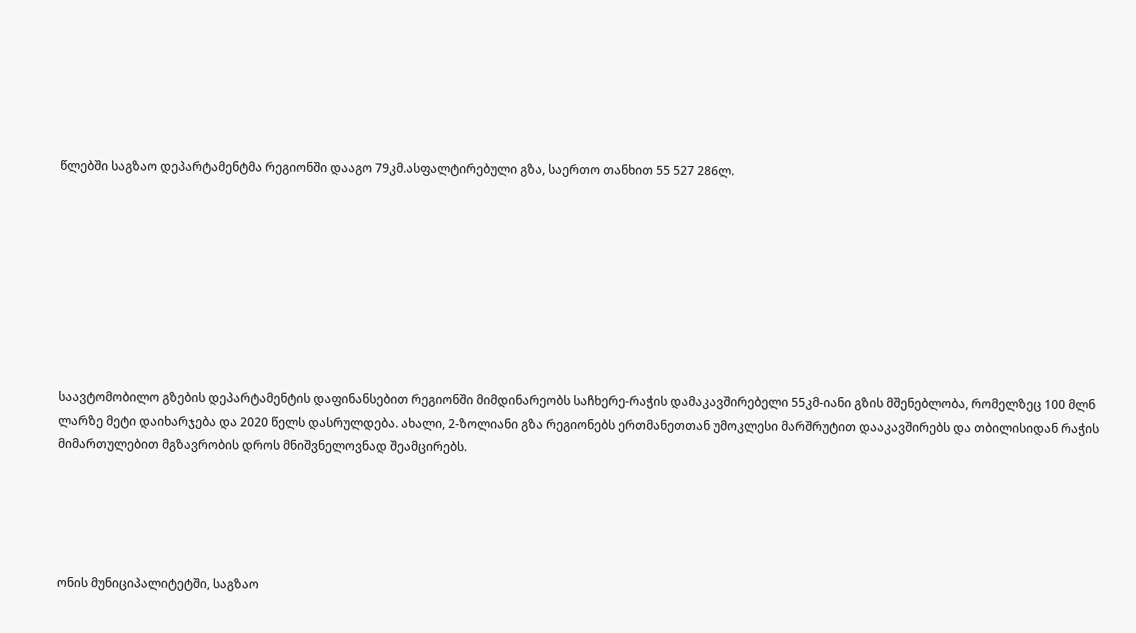წლებში საგზაო დეპარტამენტმა რეგიონში დააგო 79კმ.ასფალტირებული გზა, საერთო თანხით 55 527 286ლ.









საავტომობილო გზების დეპარტამენტის დაფინანსებით რეგიონში მიმდინარეობს საჩხერე-რაჭის დამაკავშირებელი 55კმ-იანი გზის მშენებლობა, რომელზეც 100 მლნ ლარზე მეტი დაიხარჯება და 2020 წელს დასრულდება. ახალი, 2-ზოლიანი გზა რეგიონებს ერთმანეთთან უმოკლესი მარშრუტით დააკავშირებს და თბილისიდან რაჭის მიმართულებით მგზავრობის დროს მნიშვნელოვნად შეამცირებს.





ონის მუნიციპალიტეტში, საგზაო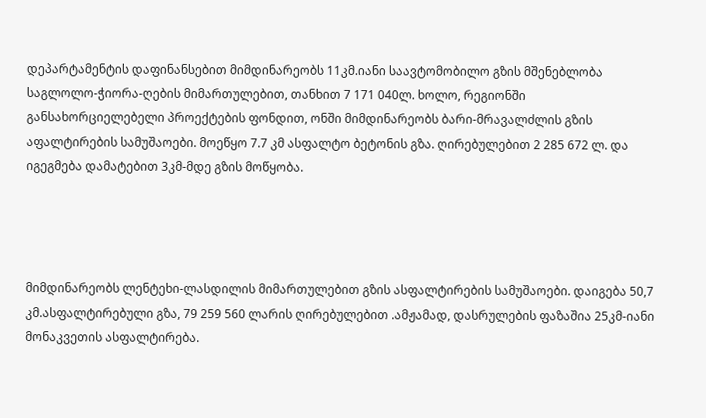დეპარტამენტის დაფინანსებით მიმდინარეობს 11კმ.იანი საავტომობილო გზის მშენებლობა საგლოლო-ჭიორა-ღების მიმართულებით, თანხით 7 171 040ლ. ხოლო, რეგიონში განსახორციელებელი პროექტების ფონდით, ონში მიმდინარეობს ბარი-მრავალძლის გზის აფალტირების სამუშაოები. მოეწყო 7.7 კმ ასფალტო ბეტონის გზა. ღირებულებით 2 285 672 ლ. და იგეგმება დამატებით 3კმ-მდე გზის მოწყობა.




მიმდინარეობს ლენტეხი-ლასდილის მიმართულებით გზის ასფალტირების სამუშაოები. დაიგება 50,7 კმ.ასფალტირებული გზა, 79 259 560 ლარის ღირებულებით .ამჟამად, დასრულების ფაზაშია 25კმ-იანი მონაკვეთის ასფალტირება.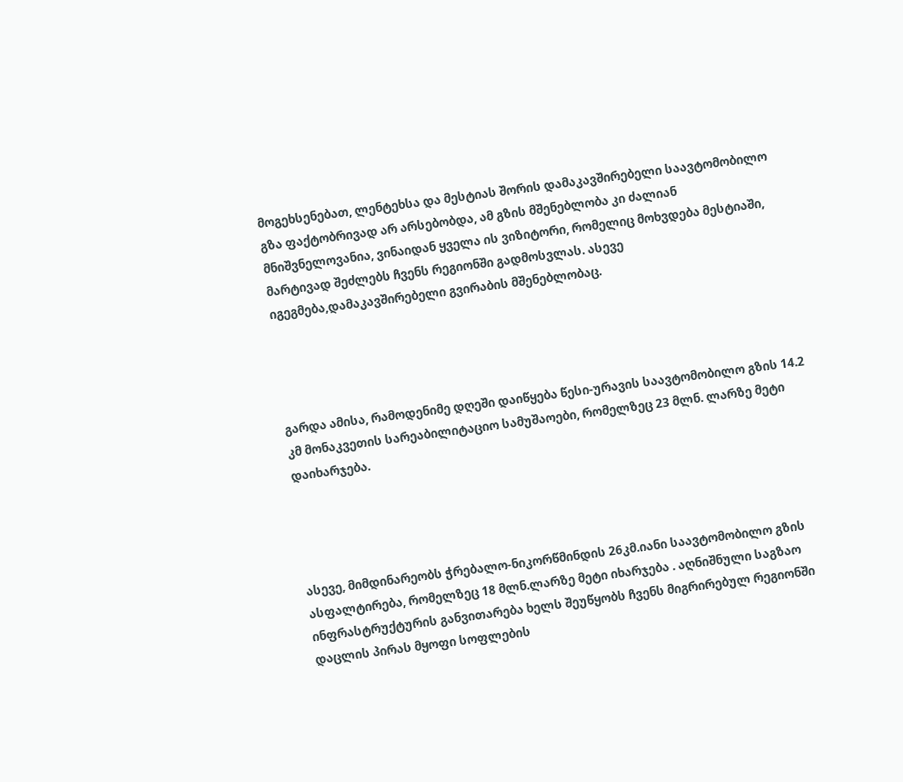მოგეხსენებათ, ლენტეხსა და მესტიას შორის დამაკავშირებელი საავტომობილო გზა ფაქტობრივად არ არსებობდა, ამ გზის მშენებლობა კი ძალიან მნიშვნელოვანია, ვინაიდან ყველა ის ვიზიტორი, რომელიც მოხვდება მესტიაში, მარტივად შეძლებს ჩვენს რეგიონში გადმოსვლას. ასევე იგეგმება,დამაკავშირებელი გვირაბის მშენებლობაც.




გარდა ამისა, რამოდენიმე დღეში დაიწყება წესი-ურავის საავტომობილო გზის 14.2 კმ მონაკვეთის სარეაბილიტაციო სამუშაოები, რომელზეც 23 მლნ. ლარზე მეტი დაიხარჯება.




ასევე, მიმდინარეობს ჭრებალო-ნიკორწმინდის 26კმ.იანი საავტომობილო გზის ასფალტირება, რომელზეც 18 მლნ.ლარზე მეტი იხარჯება . აღნიშნული საგზაო ინფრასტრუქტურის განვითარება ხელს შეუწყობს ჩვენს მიგრირებულ რეგიონში დაცლის პირას მყოფი სოფლების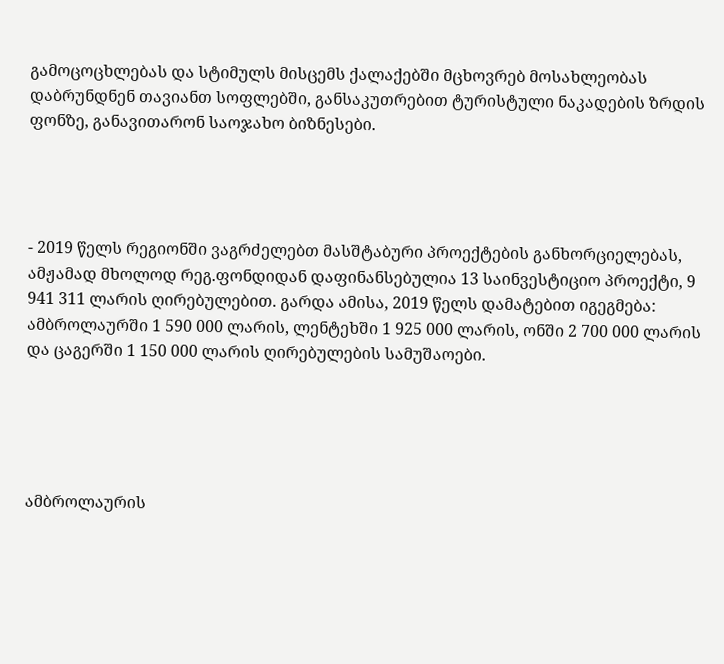გამოცოცხლებას და სტიმულს მისცემს ქალაქებში მცხოვრებ მოსახლეობას დაბრუნდნენ თავიანთ სოფლებში, განსაკუთრებით ტურისტული ნაკადების ზრდის ფონზე, განავითარონ საოჯახო ბიზნესები.




- 2019 წელს რეგიონში ვაგრძელებთ მასშტაბური პროექტების განხორციელებას, ამჟამად მხოლოდ რეგ.ფონდიდან დაფინანსებულია 13 საინვესტიციო პროექტი, 9 941 311 ლარის ღირებულებით. გარდა ამისა, 2019 წელს დამატებით იგეგმება: ამბროლაურში 1 590 000 ლარის, ლენტეხში 1 925 000 ლარის, ონში 2 700 000 ლარის და ცაგერში 1 150 000 ლარის ღირებულების სამუშაოები.





ამბროლაურის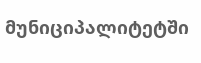მუნიციპალიტეტში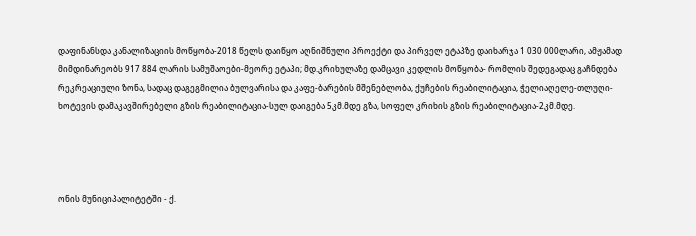დაფინანსდა კანალიზაციის მოწყობა-2018 წელს დაიწყო აღნიშნული პროექტი და პირველ ეტაპზე დაიხარჯა 1 030 000ლარი, ამჟამად მიმდინარეობს 917 884 ლარის სამუშაოები-მეორე ეტაპი; მდ.კრიხულაზე დამცავი კედლის მოწყობა- რომლის შედეგადაც გაჩნდება რეკრეაციული ზონა, სადაც დაგეგმილია ბულვარისა და კაფე-ბარების მშენებლობა, ქუჩების რეაბილიტაცია, ჭელიაღელე-თლუღი-ხოტევის დამაკავშირებელი გზის რეაბილიტაცია-სულ დაიგება 5კმ.მდე გზა, სოფელ კრიხის გზის რეაბილიტაცია-2კმ.მდე.




ონის მუნიციპალიტეტში - ქ.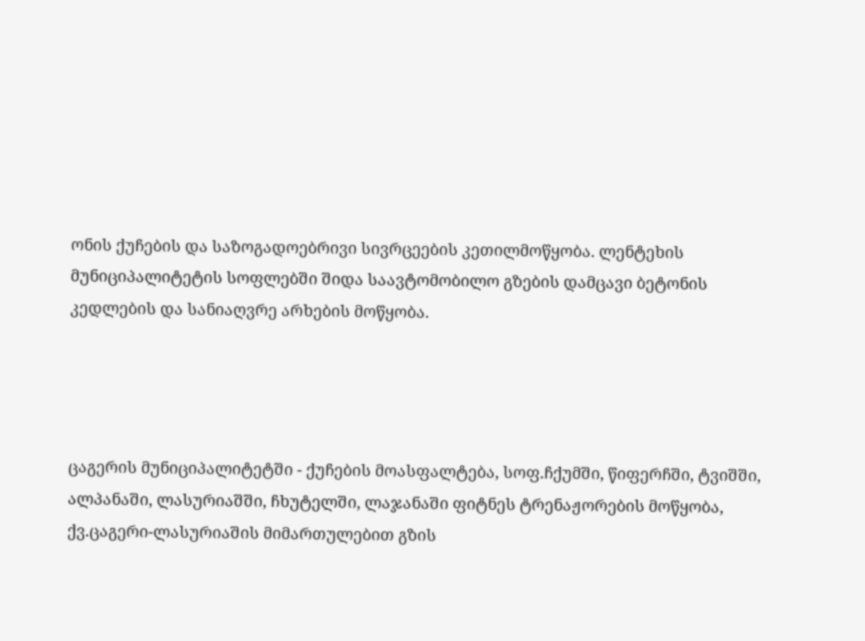ონის ქუჩების და საზოგადოებრივი სივრცეების კეთილმოწყობა. ლენტეხის მუნიციპალიტეტის სოფლებში შიდა საავტომობილო გზების დამცავი ბეტონის კედლების და სანიაღვრე არხების მოწყობა.




ცაგერის მუნიციპალიტეტში - ქუჩების მოასფალტება, სოფ.ჩქუმში, წიფერჩში, ტვიშში, ალპანაში, ლასურიაშში, ჩხუტელში, ლაჯანაში ფიტნეს ტრენაჟორების მოწყობა, ქვ.ცაგერი-ლასურიაშის მიმართულებით გზის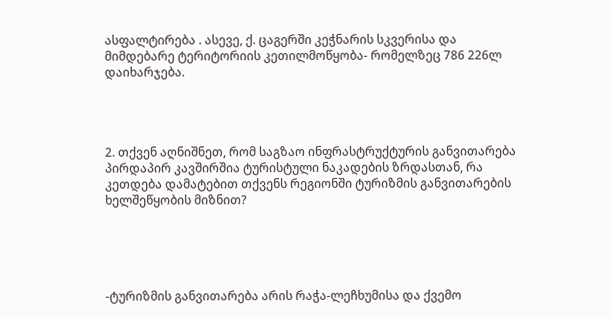ასფალტირება . ასევე, ქ. ცაგერში კეჭნარის სკვერისა და მიმდებარე ტერიტორიის კეთილმოწყობა- რომელზეც 786 226ლ დაიხარჯება.




2. თქვენ აღნიშნეთ, რომ საგზაო ინფრასტრუქტურის განვითარება პირდაპირ კავშირშია ტურისტული ნაკადების ზრდასთან, რა კეთდება დამატებით თქვენს რეგიონში ტურიზმის განვითარების ხელშეწყობის მიზნით?





-ტურიზმის განვითარება არის რაჭა-ლეჩხუმისა და ქვემო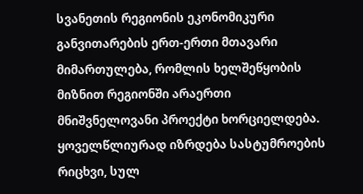სვანეთის რეგიონის ეკონომიკური განვითარების ერთ-ერთი მთავარი მიმართულება, რომლის ხელშეწყობის მიზნით რეგიონში არაერთი მნიშვნელოვანი პროექტი ხორციელდება. ყოველწლიურად იზრდება სასტუმროების რიცხვი, სულ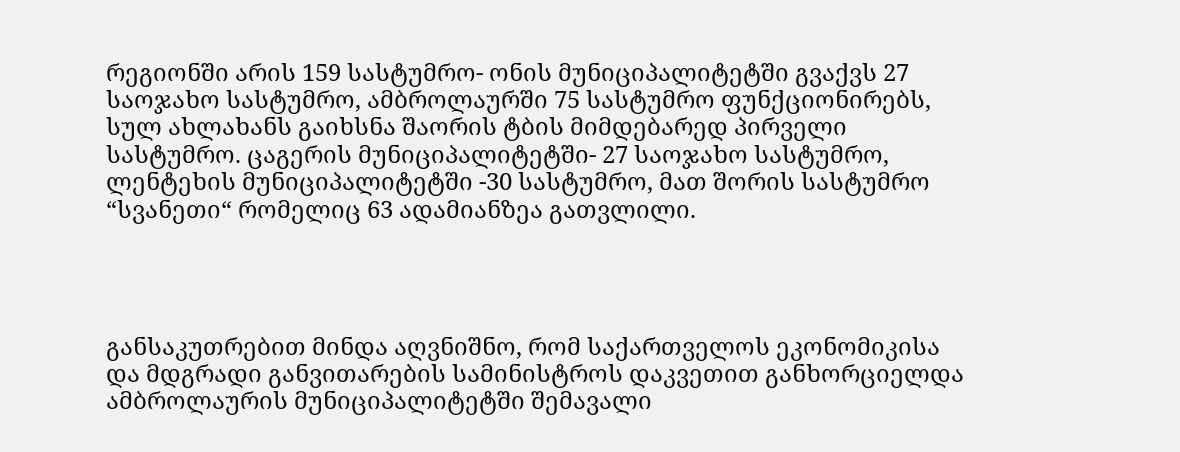რეგიონში არის 159 სასტუმრო- ონის მუნიციპალიტეტში გვაქვს 27 საოჯახო სასტუმრო, ამბროლაურში 75 სასტუმრო ფუნქციონირებს, სულ ახლახანს გაიხსნა შაორის ტბის მიმდებარედ პირველი სასტუმრო. ცაგერის მუნიციპალიტეტში- 27 საოჯახო სასტუმრო, ლენტეხის მუნიციპალიტეტში -30 სასტუმრო, მათ შორის სასტუმრო “სვანეთი“ რომელიც 63 ადამიანზეა გათვლილი.




განსაკუთრებით მინდა აღვნიშნო, რომ საქართველოს ეკონომიკისა და მდგრადი განვითარების სამინისტროს დაკვეთით განხორციელდა ამბროლაურის მუნიციპალიტეტში შემავალი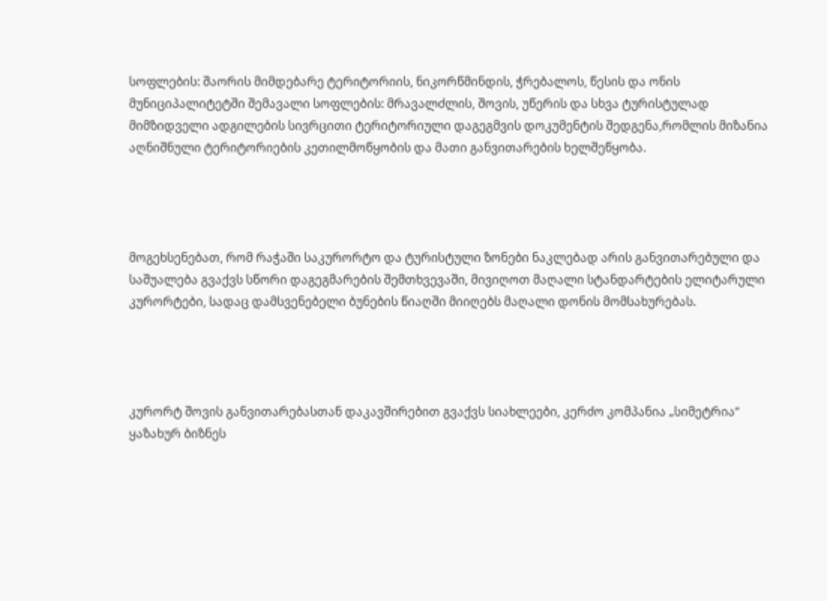სოფლების: შაორის მიმდებარე ტერიტორიის, ნიკორწმინდის, ჭრებალოს, წესის და ონის მუნიციპალიტეტში შემავალი სოფლების: მრავალძლის, შოვის, უწერის და სხვა ტურისტულად მიმზიდველი ადგილების სივრცითი ტერიტორიული დაგეგმვის დოკუმენტის შედგენა,რომლის მიზანია აღნიშნული ტერიტორიების კეთილმოწყობის და მათი განვითარების ხელშეწყობა.




მოგეხსენებათ, რომ რაჭაში საკურორტო და ტურისტული ზონები ნაკლებად არის განვითარებული და საშუალება გვაქვს სწორი დაგეგმარების შემთხვევაში, მივიღოთ მაღალი სტანდარტების ელიტარული კურორტები, სადაც დამსვენებელი ბუნების წიაღში მიიღებს მაღალი დონის მომსახურებას.




კურორტ შოვის განვითარებასთან დაკავშირებით გვაქვს სიახლეები, კერძო კომპანია „სიმეტრია“ ყაზახურ ბიზნეს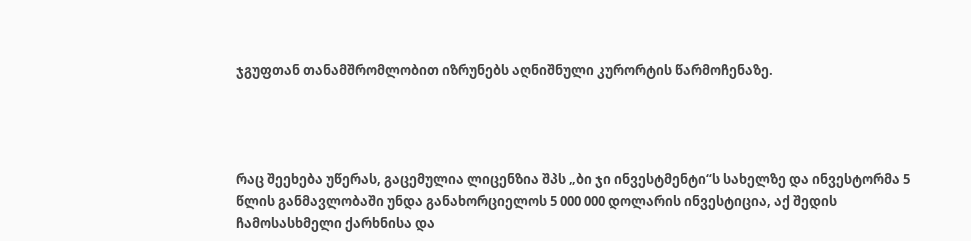ჯგუფთან თანამშრომლობით იზრუნებს აღნიშნული კურორტის წარმოჩენაზე.




რაც შეეხება უწერას, გაცემულია ლიცენზია შპს „ბი ჯი ინვესტმენტი“ს სახელზე და ინვესტორმა 5 წლის განმავლობაში უნდა განახორციელოს 5 000 000 დოლარის ინვესტიცია, აქ შედის ჩამოსასხმელი ქარხნისა და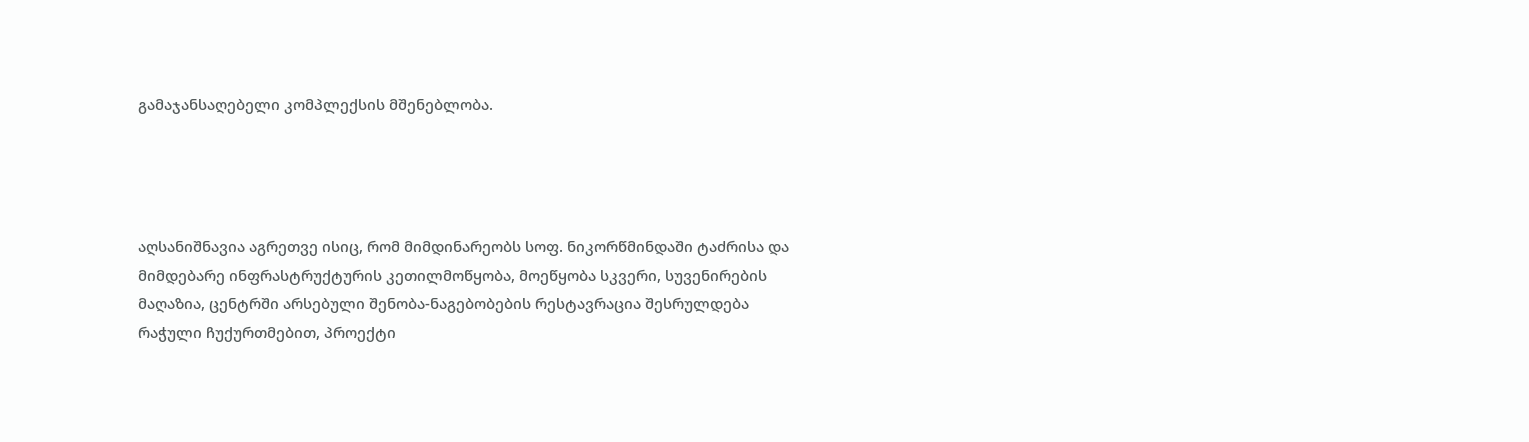გამაჯანსაღებელი კომპლექსის მშენებლობა.




აღსანიშნავია აგრეთვე ისიც, რომ მიმდინარეობს სოფ. ნიკორწმინდაში ტაძრისა და მიმდებარე ინფრასტრუქტურის კეთილმოწყობა, მოეწყობა სკვერი, სუვენირების მაღაზია, ცენტრში არსებული შენობა-ნაგებობების რესტავრაცია შესრულდება რაჭული ჩუქურთმებით, პროექტი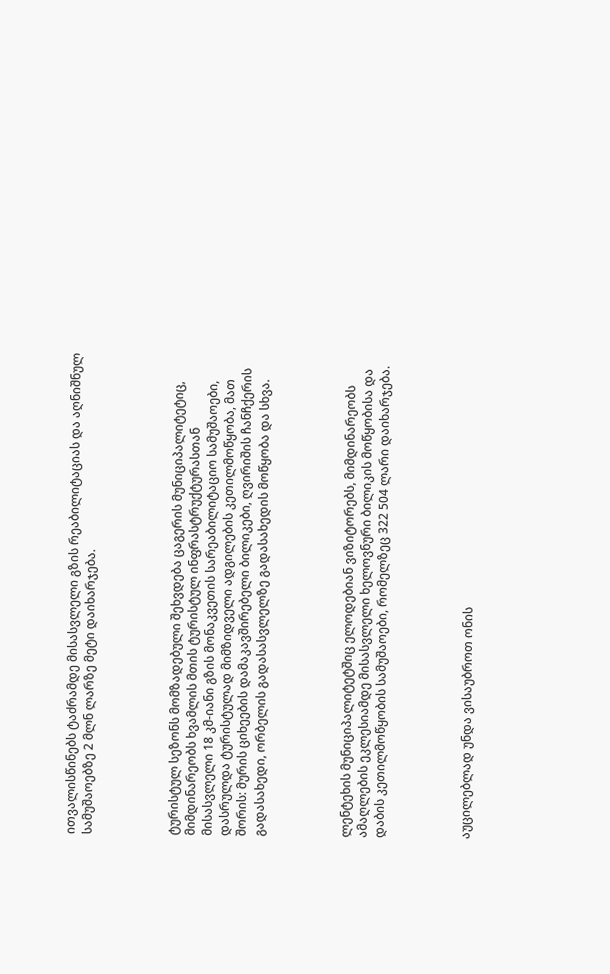ითვალისწინებს ტაძრამდე მისასვლელი გზის რეაბილიტაციას და აღნიშნულ სამუშაოებზე 2 მლნ ლარზე მეტი დაიხარჯება.




ტურისტულ სეზონს მომზადებული შეხვდება ცაგერის მუნიციპალიტეტიც, მიმდინარეობს ხვამლის მთის ტურისტულ ინფრასტრუქტურასთან მისასვლელი 18 კმ-იანი გზის მონაკვეთის სარეაბილიტაციო სამუშაოები, დასრულდა ტურისტულად მიმზიდველი ადგილების კეთილმოწყობა, მათ შორის: მურის ციხეების დამაკავშირებელი ბილიკები, ღვირიშის ჩანჩქერის გადასახედი, ორბელის გადასასვლელზე გადასახედის მოწყობა და სხვა.




ლენტეხის მუნიციპალიტეტშიც ელოდებიან ვიზიტორებს, მიმდინარეობს ამაღლების ეკლესიამდე მისასვლელი ხელოვნური ბილიკის მოწყობისა და დაბის კეთილმოწყობის სამუშაოები, რომელზეც 322 504 ლარი დაიხარჯება.




აუცილებლად უნდა ვისაუბროთ ონის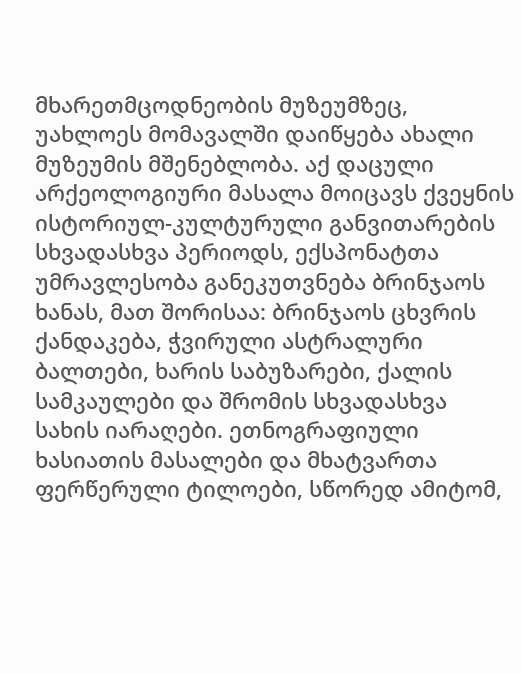მხარეთმცოდნეობის მუზეუმზეც, უახლოეს მომავალში დაიწყება ახალი მუზეუმის მშენებლობა. აქ დაცული არქეოლოგიური მასალა მოიცავს ქვეყნის ისტორიულ-კულტურული განვითარების სხვადასხვა პერიოდს, ექსპონატთა უმრავლესობა განეკუთვნება ბრინჯაოს ხანას, მათ შორისაა: ბრინჯაოს ცხვრის ქანდაკება, ჭვირული ასტრალური ბალთები, ხარის საბუზარები, ქალის სამკაულები და შრომის სხვადასხვა სახის იარაღები. ეთნოგრაფიული ხასიათის მასალები და მხატვართა ფერწერული ტილოები, სწორედ ამიტომ,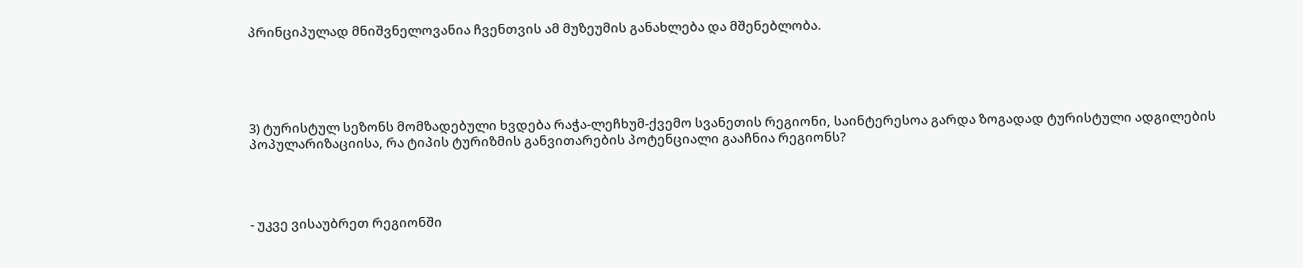პრინციპულად მნიშვნელოვანია ჩვენთვის ამ მუზეუმის განახლება და მშენებლობა.





3) ტურისტულ სეზონს მომზადებული ხვდება რაჭა-ლეჩხუმ-ქვემო სვანეთის რეგიონი, საინტერესოა გარდა ზოგადად ტურისტული ადგილების პოპულარიზაციისა, რა ტიპის ტურიზმის განვითარების პოტენციალი გააჩნია რეგიონს?




- უკვე ვისაუბრეთ რეგიონში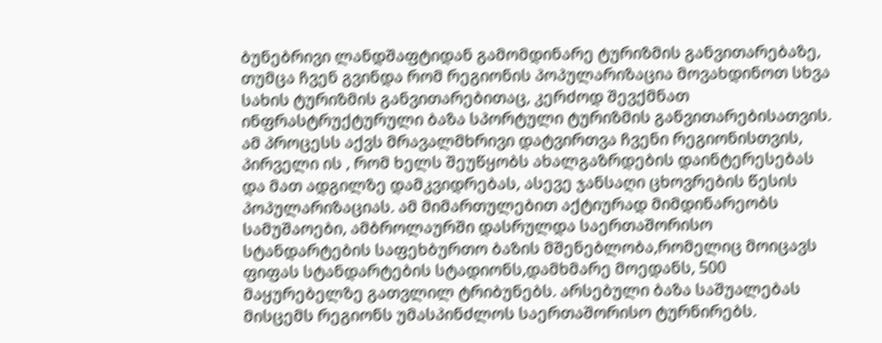ბუნებრივი ლანდშაფტიდან გამომდინარე ტურიზმის განვითარებაზე, თუმცა ჩვენ გვინდა რომ რეგიონის პოპულარიზაცია მოვახდინოთ სხვა სახის ტურიზმის განვითარებითაც, კერძოდ შევქმნათ ინფრასტრუქტურული ბაზა სპორტული ტურიზმის განვითარებისათვის. ამ პროცესს აქვს მრავალმხრივი დატვირთვა ჩვენი რეგიონისთვის, პირველი ის , რომ ხელს შეუწყობს ახალგაზრდების დაინტერესებას და მათ ადგილზე დამკვიდრებას, ასევე ჯანსაღი ცხოვრების წესის პოპულარიზაციას. ამ მიმართულებით აქტიურად მიმდინარეობს სამუშაოები, ამბროლაურში დასრულდა საერთაშორისო სტანდარტების საფეხბურთო ბაზის მშენებლობა,რომელიც მოიცავს ფიფას სტანდარტების სტადიონს,დამხმარე მოედანს, 500 მაყურებელზე გათვლილ ტრიბუნებს. არსებული ბაზა საშუალებას მისცემს რეგიონს უმასპინძლოს საერთაშორისო ტურნირებს.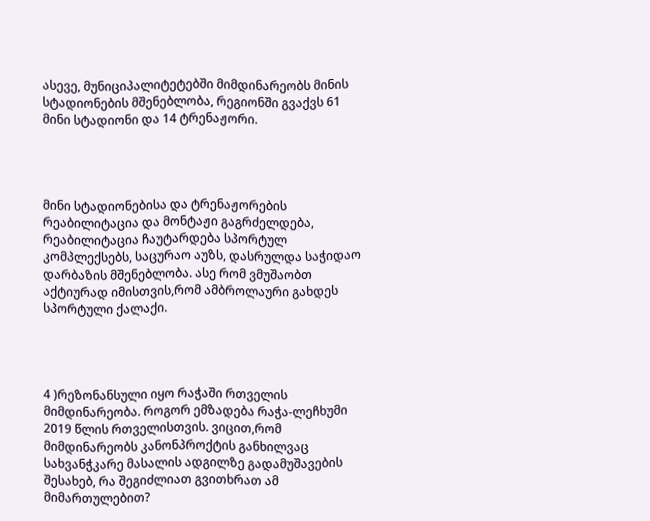ასევე, მუნიციპალიტეტებში მიმდინარეობს მინის სტადიონების მშენებლობა, რეგიონში გვაქვს 61 მინი სტადიონი და 14 ტრენაჟორი.




მინი სტადიონებისა და ტრენაჟორების რეაბილიტაცია და მონტაჟი გაგრძელდება, რეაბილიტაცია ჩაუტარდება სპორტულ კომპლექსებს, საცურაო აუზს, დასრულდა საჭიდაო დარბაზის მშენებლობა. ასე რომ ვმუშაობთ აქტიურად იმისთვის,რომ ამბროლაური გახდეს სპორტული ქალაქი.




4 )რეზონანსული იყო რაჭაში რთველის მიმდინარეობა. როგორ ემზადება რაჭა-ლეჩხუმი 2019 წლის რთველისთვის. ვიცით,რომ მიმდინარეობს კანონპროქტის განხილვაც სახვანჭკარე მასალის ადგილზე გადამუშავების შესახებ, რა შეგიძლიათ გვითხრათ ამ მიმართულებით?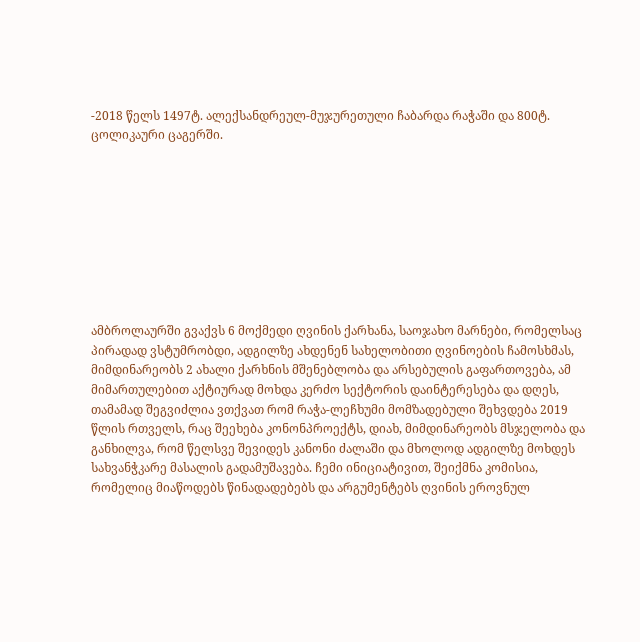-2018 წელს 1497ტ. ალექსანდრეულ-მუჯურეთული ჩაბარდა რაჭაში და 800ტ. ცოლიკაური ცაგერში.









ამბროლაურში გვაქვს 6 მოქმედი ღვინის ქარხანა, საოჯახო მარნები, რომელსაც პირადად ვსტუმრობდი, ადგილზე ახდენენ სახელობითი ღვინოების ჩამოსხმას, მიმდინარეობს 2 ახალი ქარხნის მშენებლობა და არსებულის გაფართოვება, ამ მიმართულებით აქტიურად მოხდა კერძო სექტორის დაინტერესება და დღეს, თამამად შეგვიძლია ვთქვათ რომ რაჭა-ლეჩხუმი მომზადებული შეხვდება 2019 წლის რთველს, რაც შეეხება კონონპროექტს, დიახ, მიმდინარეობს მსჯელობა და განხილვა, რომ წელსვე შევიდეს კანონი ძალაში და მხოლოდ ადგილზე მოხდეს სახვანჭკარე მასალის გადამუშავება. ჩემი ინიციატივით, შეიქმნა კომისია, რომელიც მიაწოდებს წინადადებებს და არგუმენტებს ღვინის ეროვნულ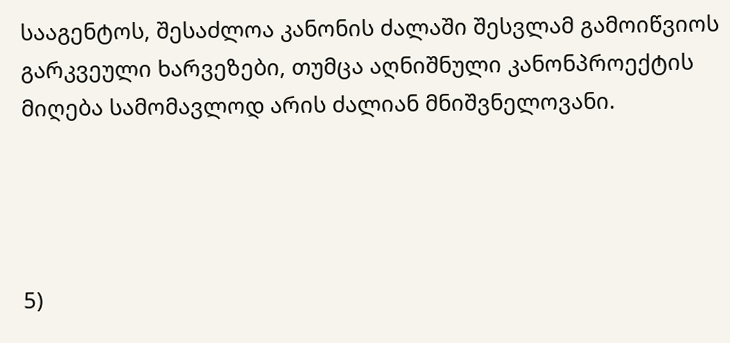სააგენტოს, შესაძლოა კანონის ძალაში შესვლამ გამოიწვიოს გარკვეული ხარვეზები, თუმცა აღნიშნული კანონპროექტის მიღება სამომავლოდ არის ძალიან მნიშვნელოვანი.




5)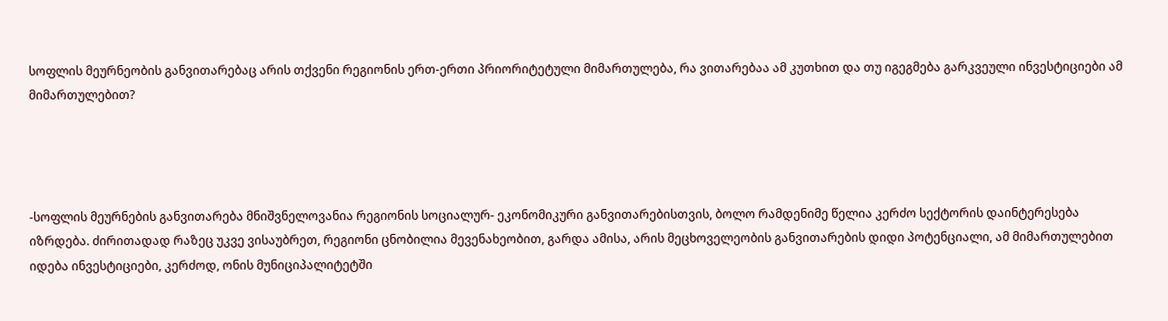სოფლის მეურნეობის განვითარებაც არის თქვენი რეგიონის ერთ-ერთი პრიორიტეტული მიმართულება, რა ვითარებაა ამ კუთხით და თუ იგეგმება გარკვეული ინვესტიციები ამ მიმართულებით?




-სოფლის მეურნების განვითარება მნიშვნელოვანია რეგიონის სოციალურ- ეკონომიკური განვითარებისთვის, ბოლო რამდენიმე წელია კერძო სექტორის დაინტერესება იზრდება. ძირითადად რაზეც უკვე ვისაუბრეთ, რეგიონი ცნობილია მევენახეობით, გარდა ამისა, არის მეცხოველეობის განვითარების დიდი პოტენციალი, ამ მიმართულებით იდება ინვესტიციები, კერძოდ, ონის მუნიციპალიტეტში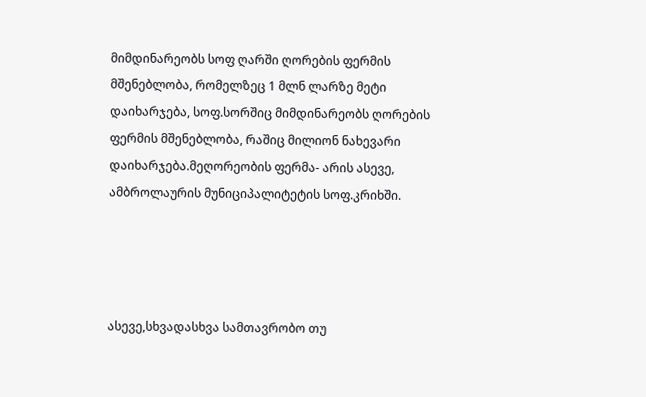მიმდინარეობს სოფ ღარში ღორების ფერმის მშენებლობა, რომელზეც 1 მლნ ლარზე მეტი დაიხარჯება, სოფ.სორშიც მიმდინარეობს ღორების ფერმის მშენებლობა, რაშიც მილიონ ნახევარი დაიხარჯება.მეღორეობის ფერმა- არის ასევე, ამბროლაურის მუნიციპალიტეტის სოფ.კრიხში.




ასევე,სხვადასხვა სამთავრობო თუ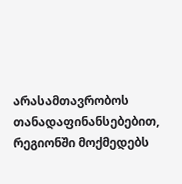არასამთავრობოს თანადაფინანსებებით, რეგიონში მოქმედებს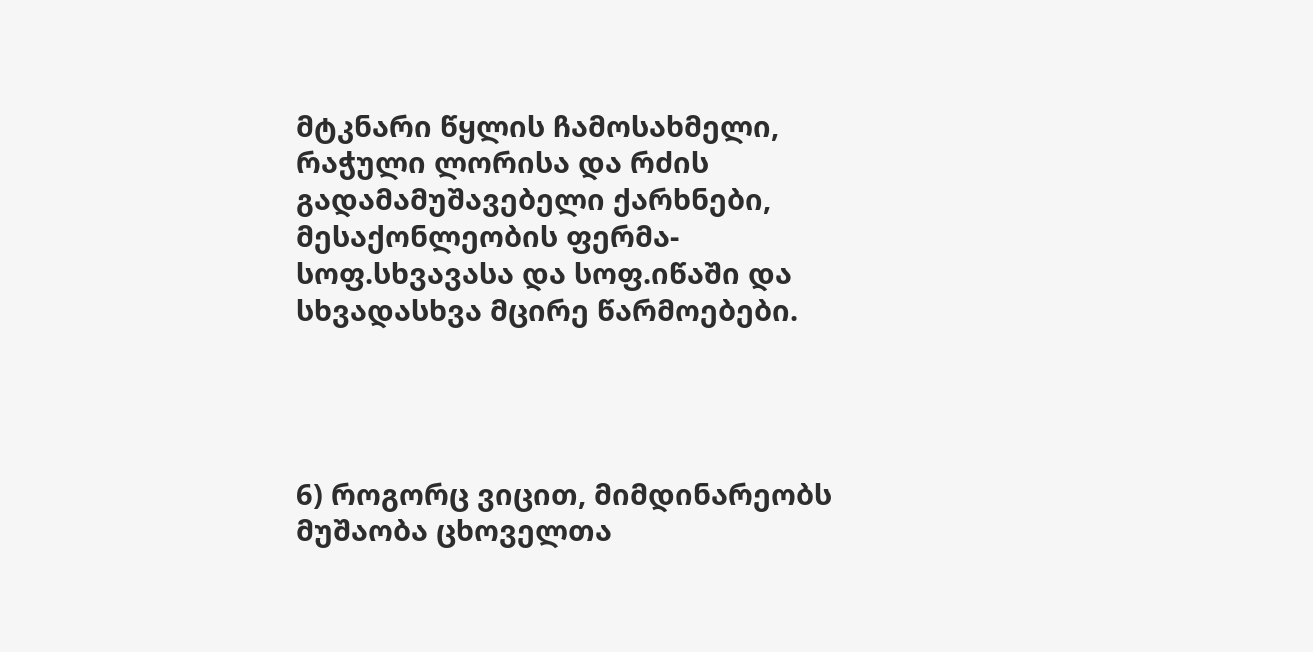მტკნარი წყლის ჩამოსახმელი, რაჭული ლორისა და რძის გადამამუშავებელი ქარხნები, მესაქონლეობის ფერმა-სოფ.სხვავასა და სოფ.იწაში და სხვადასხვა მცირე წარმოებები.




6) როგორც ვიცით, მიმდინარეობს მუშაობა ცხოველთა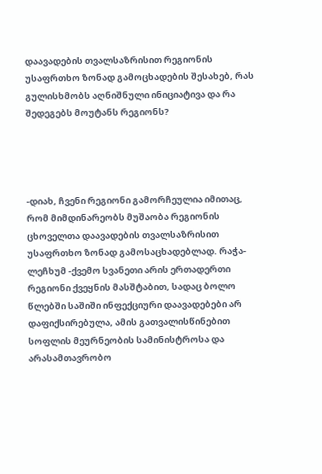დაავადების თვალსაზრისით რეგიონის უსაფრთხო ზონად გამოცხადების შესახებ, რას გულისხმობს აღნიშნული ინიციატივა და რა შედეგებს მოუტანს რეგიონს?




-დიახ, ჩვენი რეგიონი გამორჩეულია იმითაც, რომ მიმდინარეობს მუშაობა რეგიონის ცხოველთა დაავადების თვალსაზრისით უსაფრთხო ზონად გამოსაცხადებლად. რაჭა-ლეჩხუმ -ქვემო სვანეთი არის ერთადერთი რეგიონი ქვეყნის მასშტაბით, სადაც ბოლო წლებში საშიში ინფექციური დაავადებები არ დაფიქსირებულა, ამის გათვალისწინებით სოფლის მეურნეობის სამინისტროსა და არასამთავრობო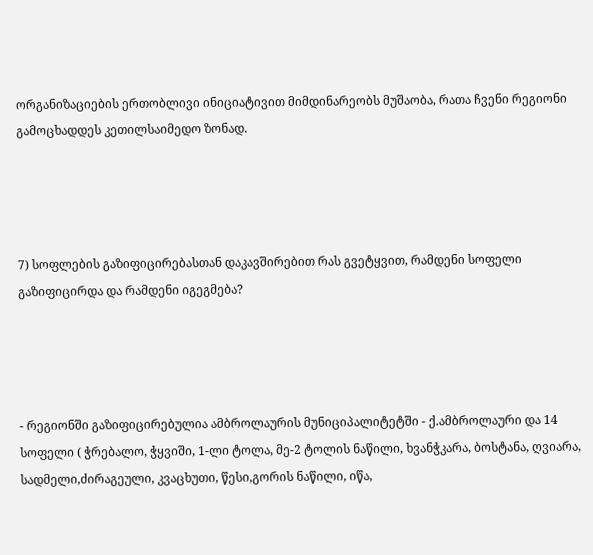ორგანიზაციების ერთობლივი ინიციატივით მიმდინარეობს მუშაობა, რათა ჩვენი რეგიონი გამოცხადდეს კეთილსაიმედო ზონად.




7) სოფლების გაზიფიცირებასთან დაკავშირებით რას გვეტყვით, რამდენი სოფელი გაზიფიცირდა და რამდენი იგეგმება?




- რეგიონში გაზიფიცირებულია ამბროლაურის მუნიციპალიტეტში - ქ.ამბროლაური და 14 სოფელი ( ჭრებალო, ჭყვიში, 1-ლი ტოლა, მე-2 ტოლის ნაწილი, ხვანჭკარა, ბოსტანა, ღვიარა, სადმელი,ძირაგეული, კვაცხუთი, წესი,გორის ნაწილი, იწა,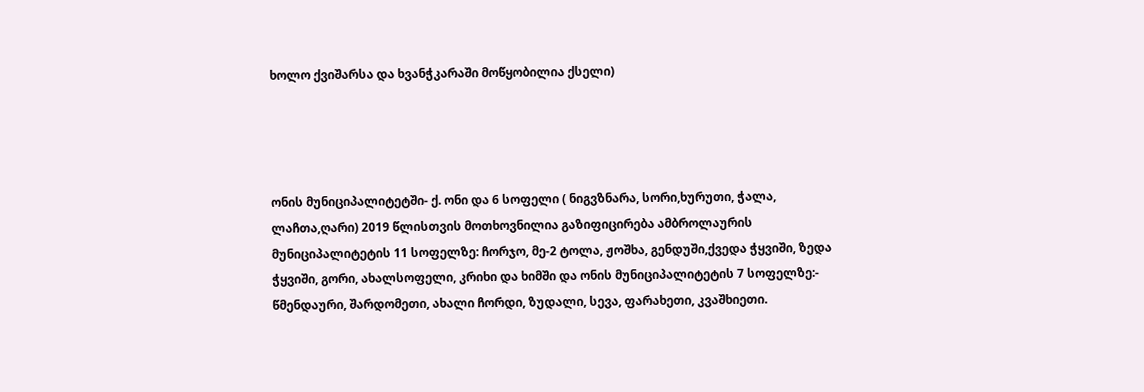ხოლო ქვიშარსა და ხვანჭკარაში მოწყობილია ქსელი)




ონის მუნიციპალიტეტში- ქ. ონი და 6 სოფელი ( ნიგვზნარა, სორი,ხურუთი, ჭალა, ლაჩთა,ღარი) 2019 წლისთვის მოთხოვნილია გაზიფიცირება ამბროლაურის მუნიციპალიტეტის 11 სოფელზე: ჩორჯო, მე-2 ტოლა, ჟოშხა, გენდუში,ქვედა ჭყვიში, ზედა ჭყვიში, გორი, ახალსოფელი, კრიხი და ხიმში და ონის მუნიციპალიტეტის 7 სოფელზე:- წმენდაური, შარდომეთი, ახალი ჩორდი, ზუდალი, სევა, ფარახეთი, კვაშხიეთი.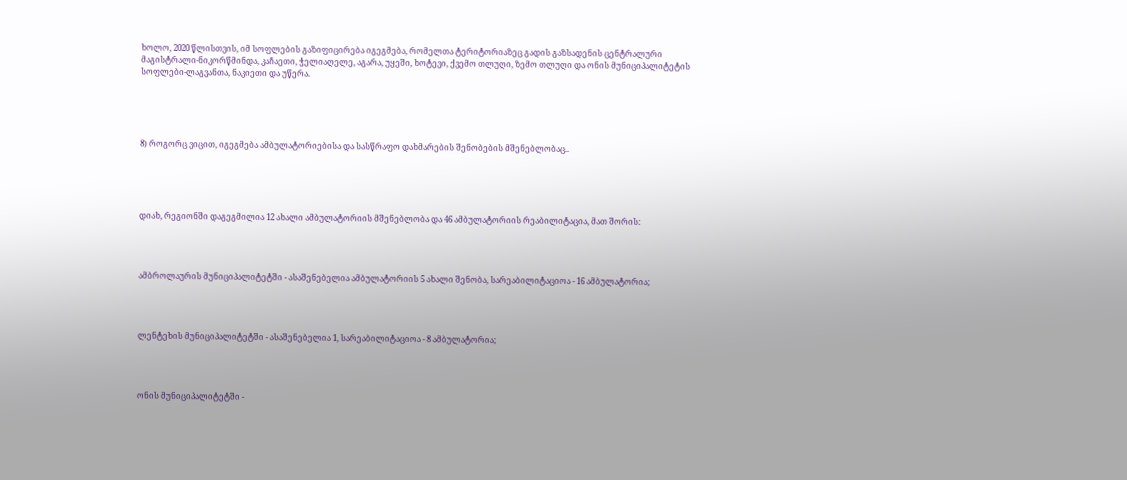ხოლო, 2020 წლისთვის, იმ სოფლების გაზიფიცირება იგეგმება, რომელთა ტერიტორიაზეც გადის გაზსადენის ცენტრალური მაგისტრალი-ნიკორწმინდა, კაჩაეთი, ჭელიაღელე, აგარა, უყეში, ხოტევი, ქვემო თლუღი, ზემო თლუღი და ონის მუნიციპალიტეტის სოფლები-ლაგვანთა, ნაკიეთი და უწერა.





8) როგორც ვიცით, იგეგმება ამბულატორიებისა და სასწრაფო დახმარების შენობების მშენებლობაც..





დიახ, რეგიონში დაგეგმილია 12 ახალი ამბულატორიის მშენებლობა და 46 ამბულატორიის რეაბილიტაცია, მათ შორის:




ამბროლაურის მუნიციპალიტეტში - ასაშენებელია ამბულატორიის 5 ახალი შენობა, სარეაბილიტაციოა - 16 ამბულატორია;




ლენტეხის მუნიციპალიტეტში - ასაშენებელია 1, სარეაბილიტაციოა - 8 ამბულატორია;




ონის მუნიციპალიტეტში -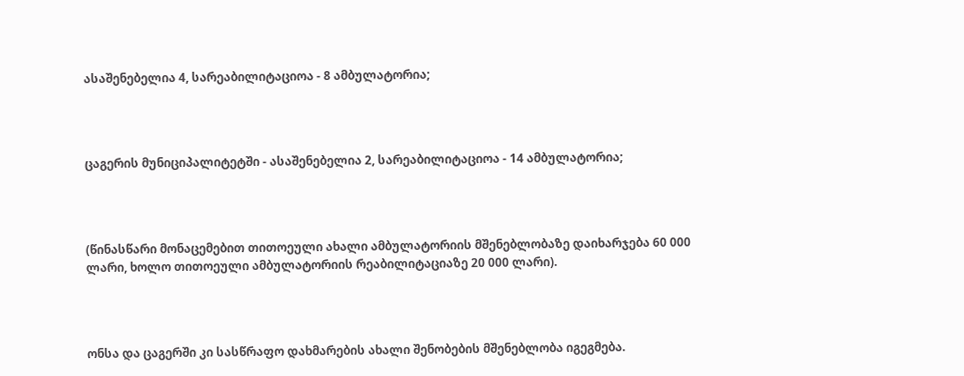ასაშენებელია 4, სარეაბილიტაციოა - 8 ამბულატორია;




ცაგერის მუნიციპალიტეტში - ასაშენებელია 2, სარეაბილიტაციოა - 14 ამბულატორია;




(წინასწარი მონაცემებით თითოეული ახალი ამბულატორიის მშენებლობაზე დაიხარჯება 60 000 ლარი, ხოლო თითოეული ამბულატორიის რეაბილიტაციაზე 20 000 ლარი).




ონსა და ცაგერში კი სასწრაფო დახმარების ახალი შენობების მშენებლობა იგეგმება.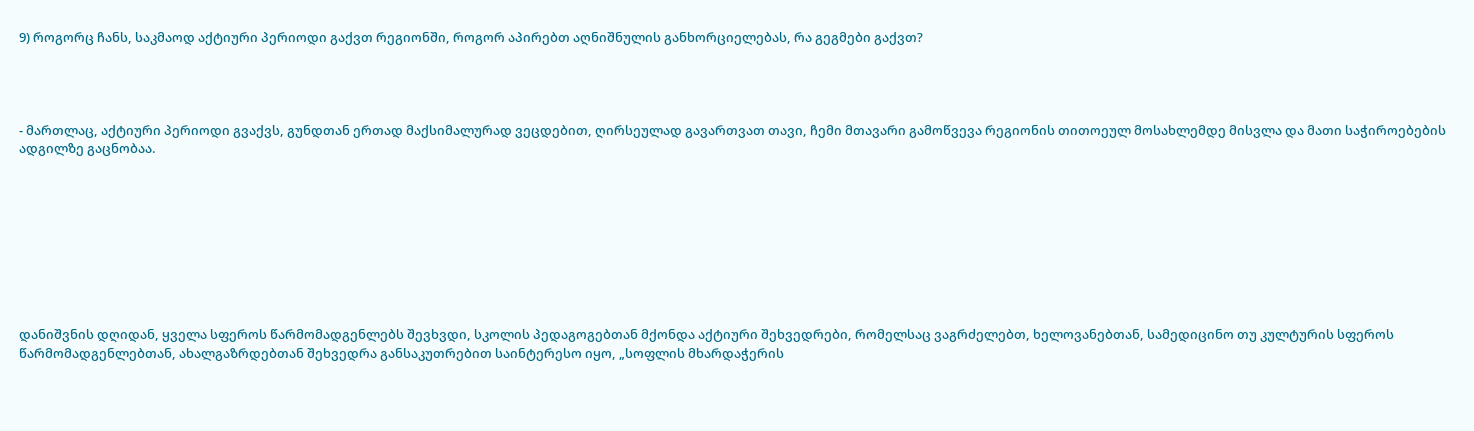9) როგორც ჩანს, საკმაოდ აქტიური პერიოდი გაქვთ რეგიონში, როგორ აპირებთ აღნიშნულის განხორციელებას, რა გეგმები გაქვთ?




- მართლაც, აქტიური პერიოდი გვაქვს, გუნდთან ერთად მაქსიმალურად ვეცდებით, ღირსეულად გავართვათ თავი, ჩემი მთავარი გამოწვევა რეგიონის თითოეულ მოსახლემდე მისვლა და მათი საჭიროებების ადგილზე გაცნობაა.









დანიშვნის დღიდან, ყველა სფეროს წარმომადგენლებს შევხვდი, სკოლის პედაგოგებთან მქონდა აქტიური შეხვედრები, რომელსაც ვაგრძელებთ, ხელოვანებთან, სამედიცინო თუ კულტურის სფეროს წარმომადგენლებთან, ახალგაზრდებთან შეხვედრა განსაკუთრებით საინტერესო იყო, „სოფლის მხარდაჭერის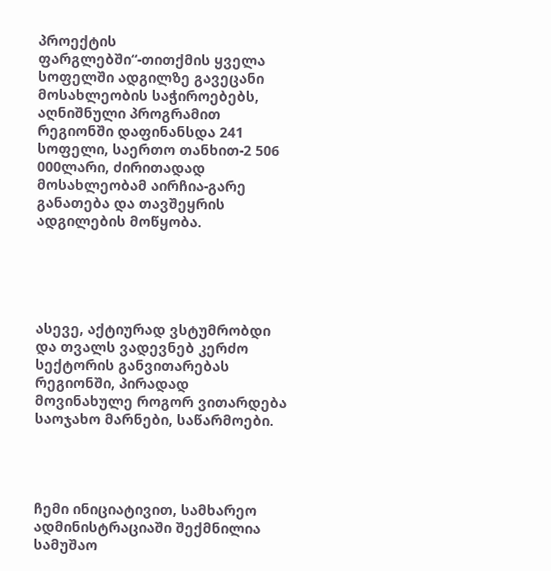პროექტის ფარგლებში“-თითქმის ყველა სოფელში ადგილზე გავეცანი მოსახლეობის საჭიროებებს, აღნიშნული პროგრამით რეგიონში დაფინანსდა 241 სოფელი, საერთო თანხით-2 506 000ლარი, ძირითადად მოსახლეობამ აირჩია-გარე განათება და თავშეყრის ადგილების მოწყობა.





ასევე, აქტიურად ვსტუმრობდი და თვალს ვადევნებ კერძო სექტორის განვითარებას რეგიონში, პირადად მოვინახულე როგორ ვითარდება საოჯახო მარნები, საწარმოები.




ჩემი ინიციატივით, სამხარეო ადმინისტრაციაში შექმნილია სამუშაო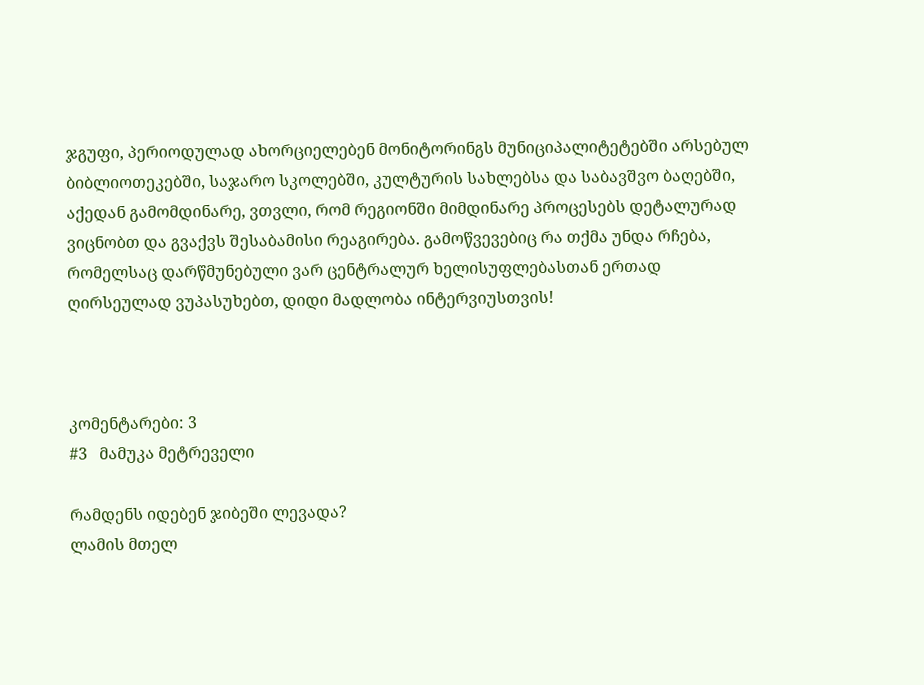ჯგუფი, პერიოდულად ახორციელებენ მონიტორინგს მუნიციპალიტეტებში არსებულ ბიბლიოთეკებში, საჯარო სკოლებში, კულტურის სახლებსა და საბავშვო ბაღებში, აქედან გამომდინარე, ვთვლი, რომ რეგიონში მიმდინარე პროცესებს დეტალურად ვიცნობთ და გვაქვს შესაბამისი რეაგირება. გამოწვევებიც რა თქმა უნდა რჩება, რომელსაც დარწმუნებული ვარ ცენტრალურ ხელისუფლებასთან ერთად ღირსეულად ვუპასუხებთ, დიდი მადლობა ინტერვიუსთვის!



კომენტარები: 3
#3   მამუკა მეტრეველი

რამდენს იდებენ ჯიბეში ლევადა?
ლამის მთელ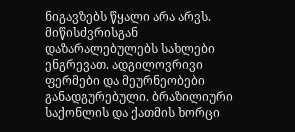ნიგავზებს წყალი არა არვს.
მიწისძვრისგან დაზარალებულებს სახლები ენგრევათ. ადგილოვრივი ფერმები და მეურნეობები განადგურებული. ბრაზილიური საქონლის და ქათმის ხორცი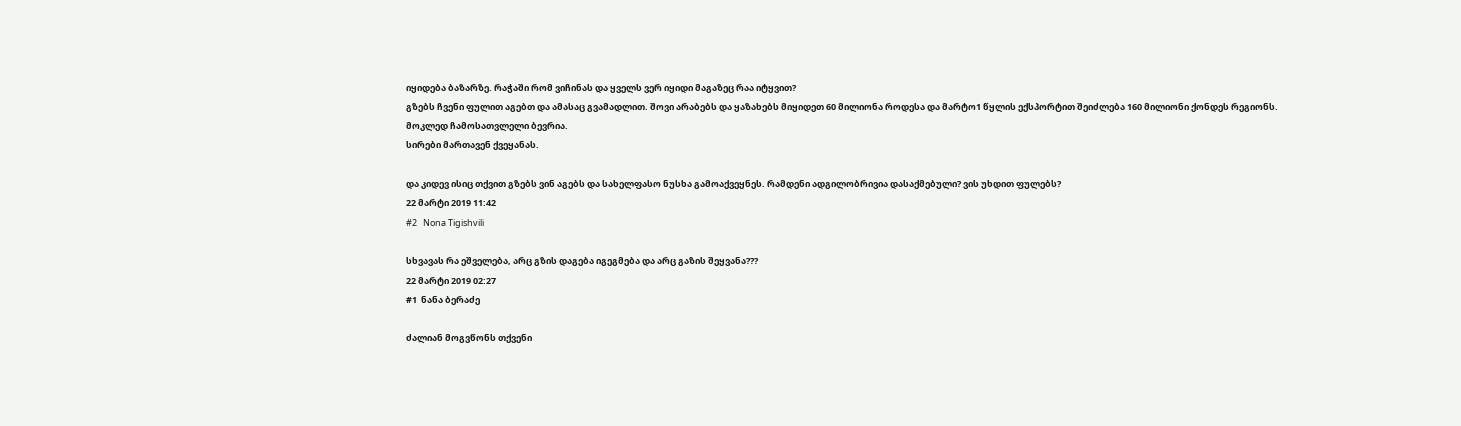იყიდება ბაზარზე. რაჭაში რომ ვიჩინას და ყველს ვერ იყიდი მაგაზეც რაა იტყვით?
გზებს ჩვენი ფულით აგებთ და ამასაც გვამადლით. შოვი არაბებს და ყაზახებს მიყიდეთ 60 მილიონა როდესა და მარტო1 წყლის ექსპორტით შეიძლება 160 მილიონი ქონდეს რეგიონს.
მოკლედ ჩამოსათვლელი ბევრია.
სირები მართავენ ქვეყანას.

და კიდევ ისიც თქვით გზებს ვინ აგებს და სახელფასო ნუსხა გამოაქვეყნეს. რამდენი ადგილობრივია დასაქმებული? ვის უხდით ფულებს?
22 მარტი 2019 11:42
#2   Nona Tigishvili

სხვავას რა ეშველება, არც გზის დაგება იგეგმება და არც გაზის შეყვანა???
22 მარტი 2019 02:27
#1  ნანა ბერაძე

ძალიან მოგვწონს თქვენი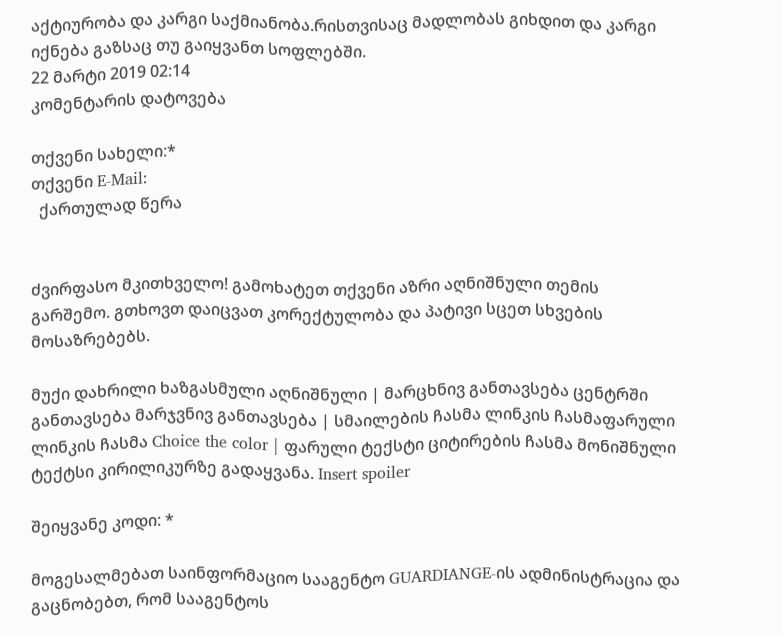აქტიურობა და კარგი საქმიანობა.რისთვისაც მადლობას გიხდით და კარგი იქნება გაზსაც თუ გაიყვანთ სოფლებში.
22 მარტი 2019 02:14
კომენტარის დატოვება

თქვენი სახელი:*
თქვენი E-Mail:
  ქართულად წერა


ძვირფასო მკითხველო! გამოხატეთ თქვენი აზრი აღნიშნული თემის გარშემო. გთხოვთ დაიცვათ კორექტულობა და პატივი სცეთ სხვების მოსაზრებებს.

მუქი დახრილი ხაზგასმული აღნიშნული | მარცხნივ განთავსება ცენტრში განთავსება მარჯვნივ განთავსება | სმაილების ჩასმა ლინკის ჩასმაფარული ლინკის ჩასმა Choice the color | ფარული ტექსტი ციტირების ჩასმა მონიშნული ტექტსი კირილიკურზე გადაყვანა. Insert spoiler

შეიყვანე კოდი: *

მოგესალმებათ საინფორმაციო სააგენტო GUARDIANGE-ის ადმინისტრაცია და გაცნობებთ, რომ სააგენტოს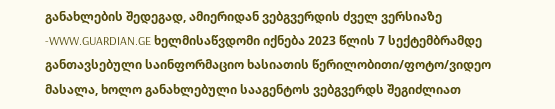განახლების შედეგად, ამიერიდან ვებგვერდის ძველ ვერსიაზე -WWW.GUARDIAN.GE ხელმისაწვდომი იქნება 2023 წლის 7 სექტემბრამდე განთავსებული საინფორმაციო ხასიათის წერილობითი/ფოტო/ვიდეო მასალა, ხოლო განახლებული სააგენტოს ვებგვერდს შეგიძლიათ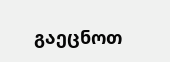გაეცნოთ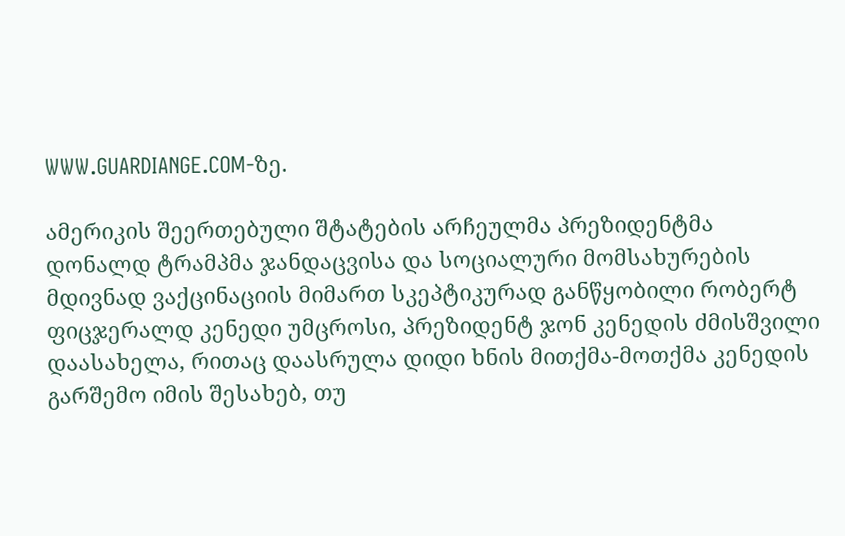WWW.GUARDIANGE.COM-ზე.

ამერიკის შეერთებული შტატების არჩეულმა პრეზიდენტმა დონალდ ტრამპმა ჯანდაცვისა და სოციალური მომსახურების მდივნად ვაქცინაციის მიმართ სკეპტიკურად განწყობილი რობერტ ფიცჯერალდ კენედი უმცროსი, პრეზიდენტ ჯონ კენედის ძმისშვილი დაასახელა, რითაც დაასრულა დიდი ხნის მითქმა-მოთქმა კენედის გარშემო იმის შესახებ, თუ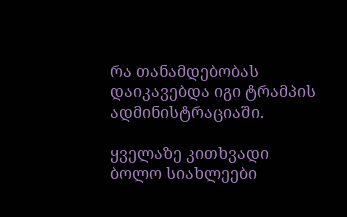რა თანამდებობას დაიკავებდა იგი ტრამპის ადმინისტრაციაში.

ყველაზე კითხვადი
ბოლო სიახლეები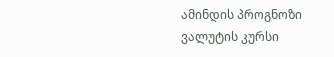ამინდის პროგნოზი
ვალუტის კურსი